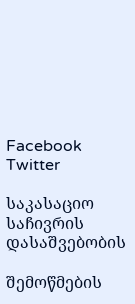Facebook Twitter

საკასაციო საჩივრის დასაშვებობის

შემოწმების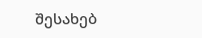შესახებ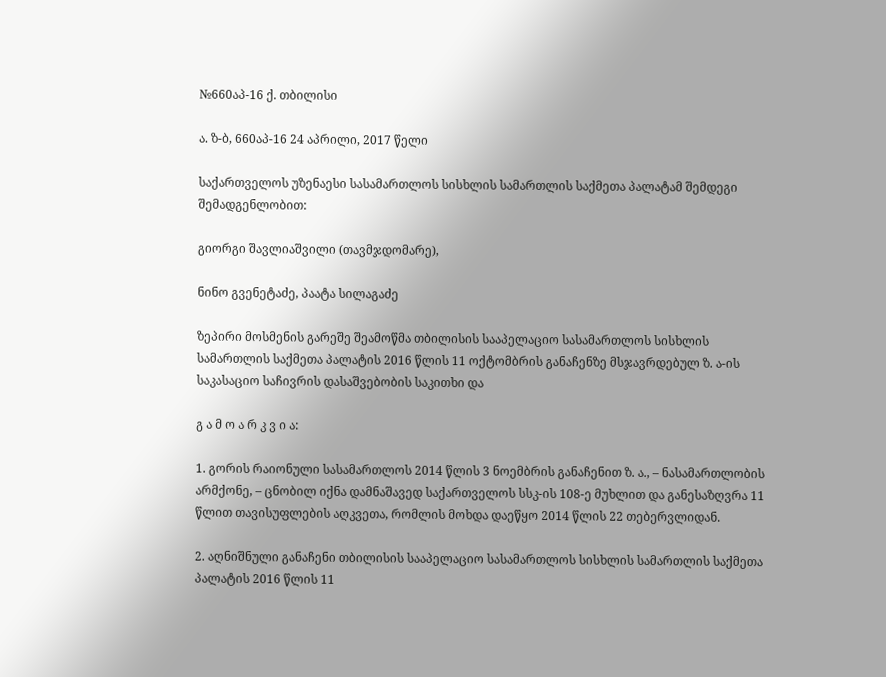№660აპ-16 ქ. თბილისი

ა. ზ-ბ, 660აპ-16 24 აპრილი, 2017 წელი

საქართველოს უზენაესი სასამართლოს სისხლის სამართლის საქმეთა პალატამ შემდეგი შემადგენლობით:

გიორგი შავლიაშვილი (თავმჯდომარე),

ნინო გვენეტაძე, პაატა სილაგაძე

ზეპირი მოსმენის გარეშე შეამოწმა თბილისის სააპელაციო სასამართლოს სისხლის სამართლის საქმეთა პალატის 2016 წლის 11 ოქტომბრის განაჩენზე მსჯავრდებულ ზ. ა-ის საკასაციო საჩივრის დასაშვებობის საკითხი და

გ ა მ ო ა რ კ ვ ი ა:

1. გორის რაიონული სასამართლოს 2014 წლის 3 ნოემბრის განაჩენით ზ. ა., – ნასამართლობის არმქონე, – ცნობილ იქნა დამნაშავედ საქართველოს სსკ-ის 108-ე მუხლით და განესაზღვრა 11 წლით თავისუფლების აღკვეთა, რომლის მოხდა დაეწყო 2014 წლის 22 თებერვლიდან.

2. აღნიშნული განაჩენი თბილისის სააპელაციო სასამართლოს სისხლის სამართლის საქმეთა პალატის 2016 წლის 11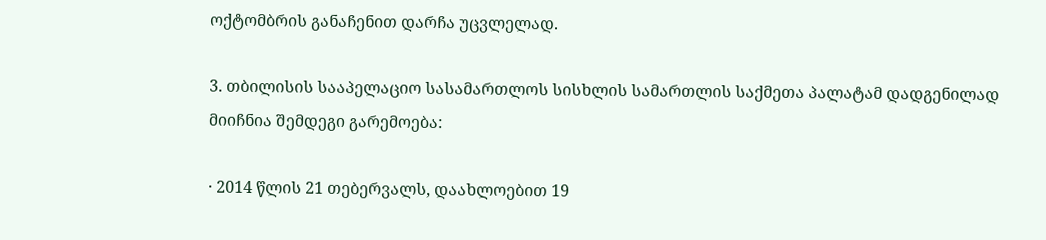ოქტომბრის განაჩენით დარჩა უცვლელად.

3. თბილისის სააპელაციო სასამართლოს სისხლის სამართლის საქმეთა პალატამ დადგენილად მიიჩნია შემდეგი გარემოება:

· 2014 წლის 21 თებერვალს, დაახლოებით 19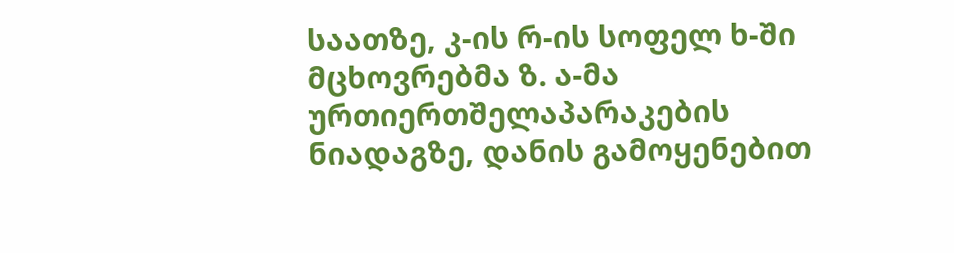საათზე, კ-ის რ-ის სოფელ ხ-ში მცხოვრებმა ზ. ა-მა ურთიერთშელაპარაკების ნიადაგზე, დანის გამოყენებით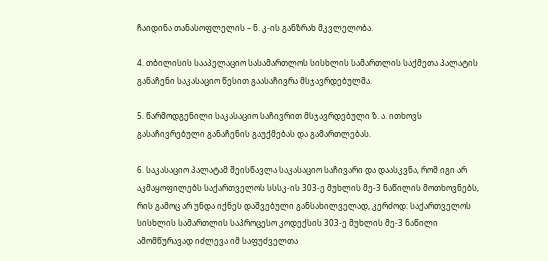ჩაიდინა თანასოფლელის – ნ. კ-ის განზრახ მკვლელობა.

4. თბილისის სააპელაციო სასამართლოს სისხლის სამართლის საქმეთა პალატის განაჩენი საკასაციო წესით გაასაჩივრა მსჯავრდებულმა.

5. წარმოდგენილი საკასაციო საჩივრით მსჯავრდებული ზ. ა. ითხოვს გასაჩივრებული განაჩენის გაუქმებას და გამართლებას.

6. საკასაციო პალატამ შეისწავლა საკასაციო საჩივარი და დაასკვნა, რომ იგი არ აკმაყოფილებს საქართველოს სსსკ-ის 303-ე მუხლის მე-3 ნაწილის მოთხოვნებს, რის გამოც არ უნდა იქნეს დაშვებული განსახილველად, კერძოდ: საქართველოს სისხლის სამართლის საპროცესო კოდექსის 303-ე მუხლის მე-3 ნაწილი ამომწურავად იძლევა იმ საფუძველთა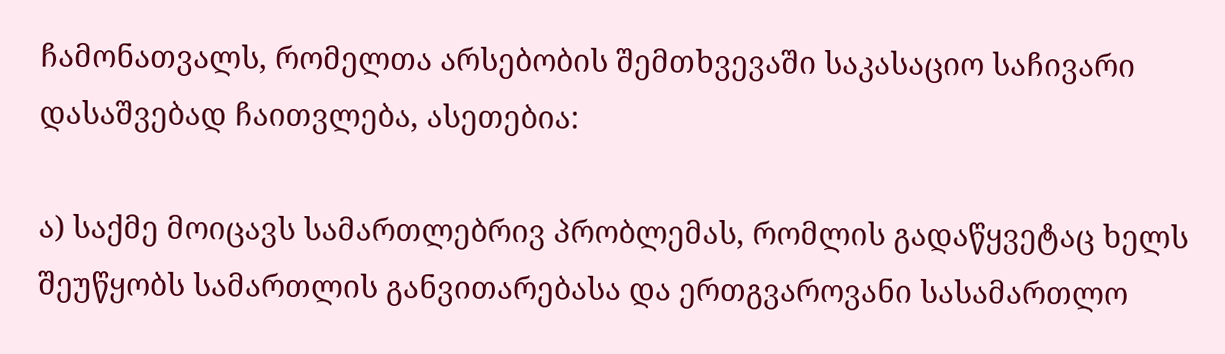ჩამონათვალს, რომელთა არსებობის შემთხვევაში საკასაციო საჩივარი დასაშვებად ჩაითვლება, ასეთებია:

ა) საქმე მოიცავს სამართლებრივ პრობლემას, რომლის გადაწყვეტაც ხელს შეუწყობს სამართლის განვითარებასა და ერთგვაროვანი სასამართლო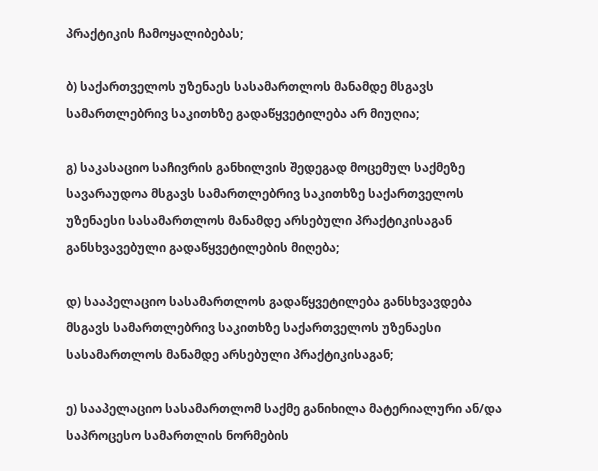პრაქტიკის ჩამოყალიბებას;

ბ) საქართველოს უზენაეს სასამართლოს მანამდე მსგავს სამართლებრივ საკითხზე გადაწყვეტილება არ მიუღია;

გ) საკასაციო საჩივრის განხილვის შედეგად მოცემულ საქმეზე სავარაუდოა მსგავს სამართლებრივ საკითხზე საქართველოს უზენაესი სასამართლოს მანამდე არსებული პრაქტიკისაგან განსხვავებული გადაწყვეტილების მიღება;

დ) სააპელაციო სასამართლოს გადაწყვეტილება განსხვავდება მსგავს სამართლებრივ საკითხზე საქართველოს უზენაესი სასამართლოს მანამდე არსებული პრაქტიკისაგან;

ე) სააპელაციო სასამართლომ საქმე განიხილა მატერიალური ან/და საპროცესო სამართლის ნორმების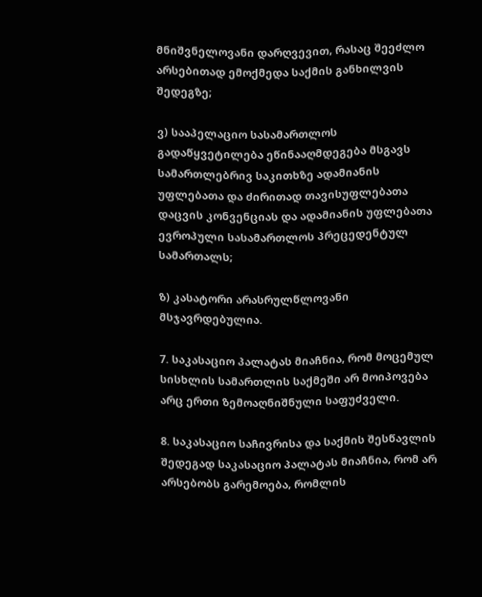მნიშვნელოვანი დარღვევით, რასაც შეეძლო არსებითად ემოქმედა საქმის განხილვის შედეგზე;

ვ) სააპელაციო სასამართლოს გადაწყვეტილება ეწინააღმდეგება მსგავს სამართლებრივ საკითხზე ადამიანის უფლებათა და ძირითად თავისუფლებათა დაცვის კონვენციას და ადამიანის უფლებათა ევროპული სასამართლოს პრეცედენტულ სამართალს;

ზ) კასატორი არასრულწლოვანი მსჯავრდებულია.

7. საკასაციო პალატას მიაჩნია, რომ მოცემულ სისხლის სამართლის საქმეში არ მოიპოვება არც ერთი ზემოაღნიშნული საფუძველი.

8. საკასაციო საჩივრისა და საქმის შესწავლის შედეგად საკასაციო პალატას მიაჩნია, რომ არ არსებობს გარემოება, რომლის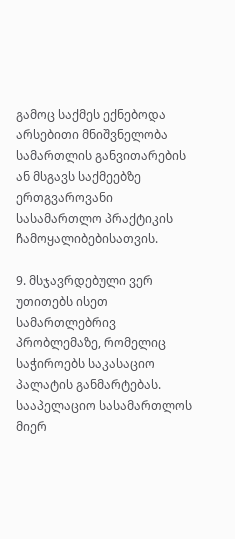გამოც საქმეს ექნებოდა არსებითი მნიშვნელობა სამართლის განვითარების ან მსგავს საქმეებზე ერთგვაროვანი სასამართლო პრაქტიკის ჩამოყალიბებისათვის.

9. მსჯავრდებული ვერ უთითებს ისეთ სამართლებრივ პრობლემაზე, რომელიც საჭიროებს საკასაციო პალატის განმარტებას. სააპელაციო სასამართლოს მიერ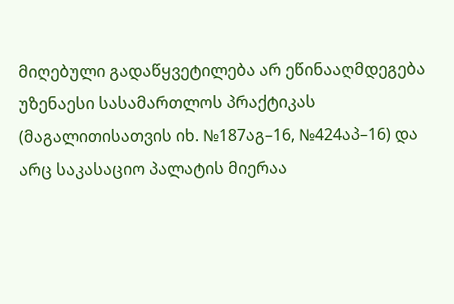მიღებული გადაწყვეტილება არ ეწინააღმდეგება უზენაესი სასამართლოს პრაქტიკას (მაგალითისათვის იხ. №187აგ–16, №424აპ–16) და არც საკასაციო პალატის მიერაა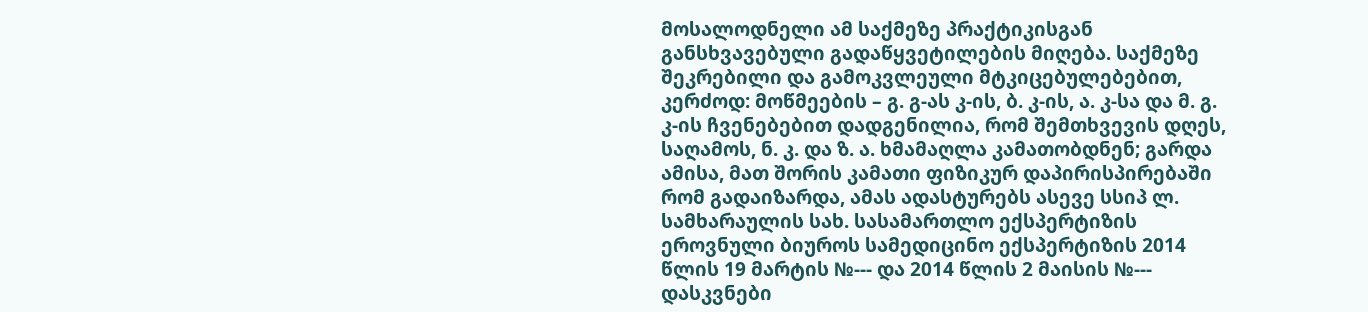მოსალოდნელი ამ საქმეზე პრაქტიკისგან განსხვავებული გადაწყვეტილების მიღება. საქმეზე შეკრებილი და გამოკვლეული მტკიცებულებებით, კერძოდ: მოწმეების – გ. გ-ას კ-ის, ბ. კ-ის, ა. კ-სა და მ. გ. კ-ის ჩვენებებით დადგენილია, რომ შემთხვევის დღეს, საღამოს, ნ. კ. და ზ. ა. ხმამაღლა კამათობდნენ; გარდა ამისა, მათ შორის კამათი ფიზიკურ დაპირისპირებაში რომ გადაიზარდა, ამას ადასტურებს ასევე სსიპ ლ. სამხარაულის სახ. სასამართლო ექსპერტიზის ეროვნული ბიუროს სამედიცინო ექსპერტიზის 2014 წლის 19 მარტის №--- და 2014 წლის 2 მაისის №--- დასკვნები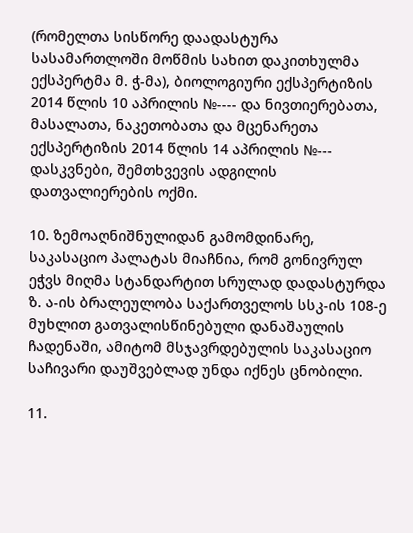(რომელთა სისწორე დაადასტურა სასამართლოში მოწმის სახით დაკითხულმა ექსპერტმა მ. ჭ-მა), ბიოლოგიური ექსპერტიზის 2014 წლის 10 აპრილის №---- და ნივთიერებათა, მასალათა, ნაკეთობათა და მცენარეთა ექსპერტიზის 2014 წლის 14 აპრილის №--- დასკვნები, შემთხვევის ადგილის დათვალიერების ოქმი.

10. ზემოაღნიშნულიდან გამომდინარე, საკასაციო პალატას მიაჩნია, რომ გონივრულ ეჭვს მიღმა სტანდარტით სრულად დადასტურდა ზ. ა-ის ბრალეულობა საქართველოს სსკ-ის 108-ე მუხლით გათვალისწინებული დანაშაულის ჩადენაში, ამიტომ მსჯავრდებულის საკასაციო საჩივარი დაუშვებლად უნდა იქნეს ცნობილი.

11.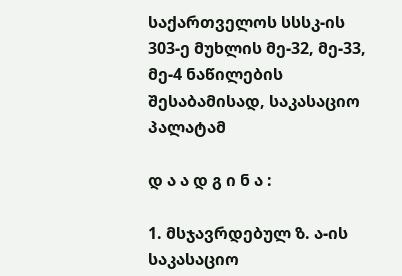საქართველოს სსსკ-ის 303-ე მუხლის მე-32, მე-33, მე-4 ნაწილების შესაბამისად, საკასაციო პალატამ

დ ა ა დ გ ი ნ ა :

1. მსჯავრდებულ ზ. ა-ის საკასაციო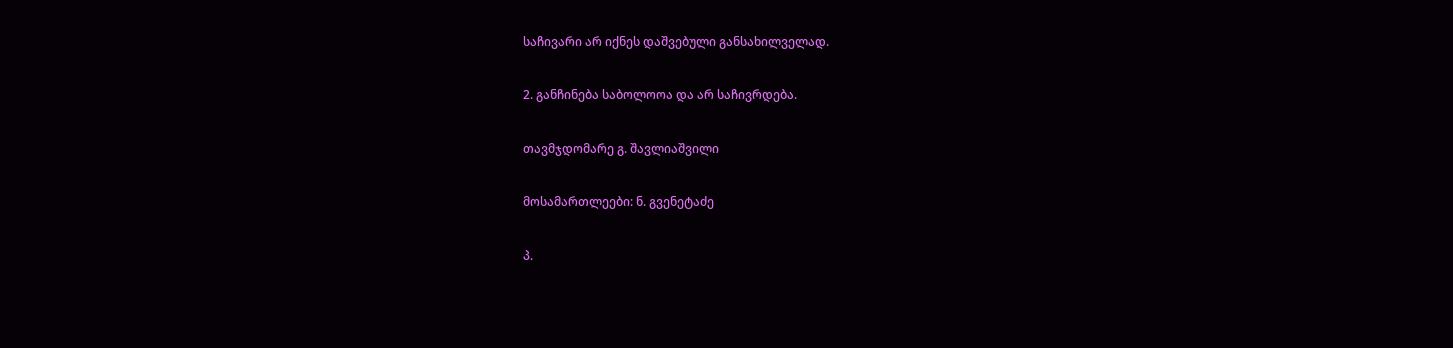საჩივარი არ იქნეს დაშვებული განსახილველად.

2. განჩინება საბოლოოა და არ საჩივრდება.

თავმჯდომარე გ. შავლიაშვილი

მოსამართლეები: ნ. გვენეტაძე

პ.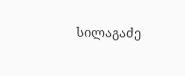სილაგაძე